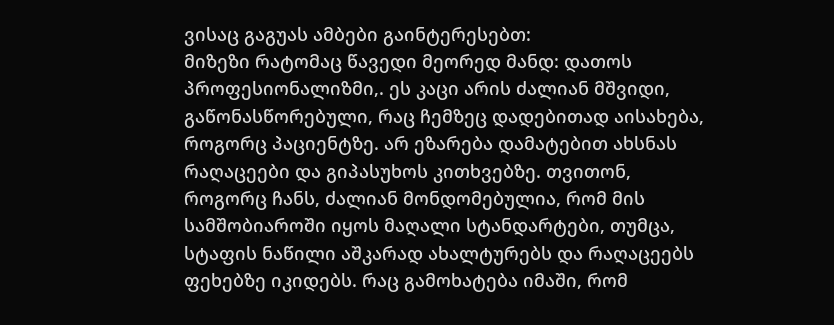ვისაც გაგუას ამბები გაინტერესებთ:
მიზეზი რატომაც წავედი მეორედ მანდ: დათოს პროფესიონალიზმი,. ეს კაცი არის ძალიან მშვიდი, გაწონასწორებული, რაც ჩემზეც დადებითად აისახება, როგორც პაციენტზე. არ ეზარება დამატებით ახსნას რაღაცეები და გიპასუხოს კითხვებზე. თვითონ, როგორც ჩანს, ძალიან მონდომებულია, რომ მის სამშობიაროში იყოს მაღალი სტანდარტები, თუმცა, სტაფის ნაწილი აშკარად ახალტურებს და რაღაცეებს ფეხებზე იკიდებს. რაც გამოხატება იმაში, რომ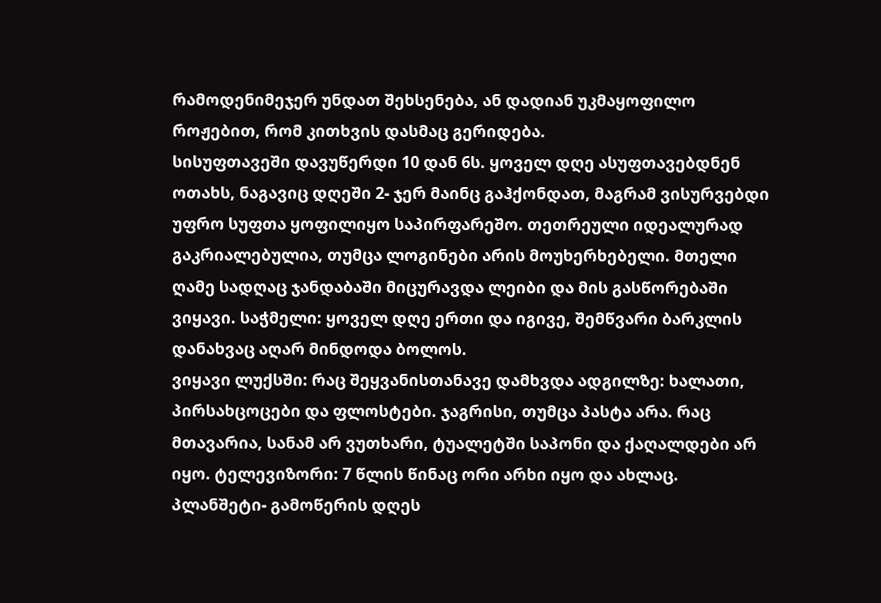რამოდენიმეჯერ უნდათ შეხსენება, ან დადიან უკმაყოფილო როჟებით, რომ კითხვის დასმაც გერიდება.
სისუფთავეში დავუწერდი 10 დან 6ს. ყოველ დღე ასუფთავებდნენ ოთახს, ნაგავიც დღეში 2- ჯერ მაინც გაჰქონდათ, მაგრამ ვისურვებდი უფრო სუფთა ყოფილიყო საპირფარეშო. თეთრეული იდეალურად გაკრიალებულია, თუმცა ლოგინები არის მოუხერხებელი. მთელი ღამე სადღაც ჯანდაბაში მიცურავდა ლეიბი და მის გასწორებაში ვიყავი. საჭმელი: ყოველ დღე ერთი და იგივე, შემწვარი ბარკლის დანახვაც აღარ მინდოდა ბოლოს.
ვიყავი ლუქსში: რაც შეყვანისთანავე დამხვდა ადგილზე: ხალათი, პირსახცოცები და ფლოსტები. ჯაგრისი, თუმცა პასტა არა. რაც მთავარია, სანამ არ ვუთხარი, ტუალეტში საპონი და ქაღალდები არ იყო. ტელევიზორი: 7 წლის წინაც ორი არხი იყო და ახლაც. პლანშეტი- გამოწერის დღეს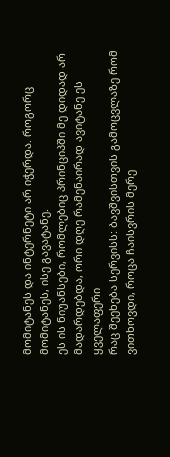მომიტანეს და ინტერნეტი არ იჭერდა. როგორც მომიტანეს, ისე გავატანე.
ეს ის ნიუანსები, რომლებიც პრინციპში მე დიდად არ მადარდებდა, ორი დღე რამენაირად ავიტანე ეს ყველაფერი
რაც შეეხება სერვისს: ბავშვისთვის გამოცვლაზე რომ ვითხოვდი, როცა ჩაისვრის მერე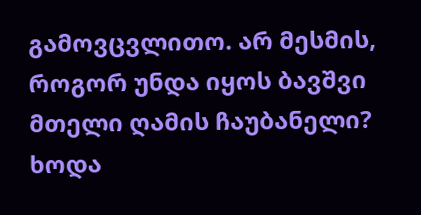გამოვცვლითო. არ მესმის, როგორ უნდა იყოს ბავშვი მთელი ღამის ჩაუბანელი? ხოდა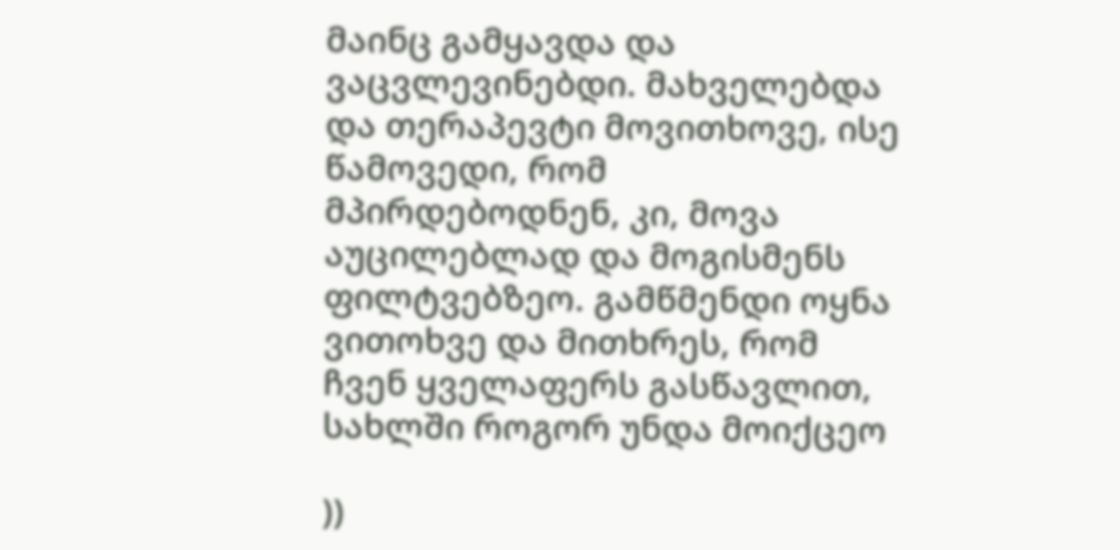მაინც გამყავდა და ვაცვლევინებდი. მახველებდა და თერაპევტი მოვითხოვე, ისე წამოვედი, რომ მპირდებოდნენ, კი, მოვა აუცილებლად და მოგისმენს ფილტვებზეო. გამწმენდი ოყნა ვითოხვე და მითხრეს, რომ ჩვენ ყველაფერს გასწავლით, სახლში როგორ უნდა მოიქცეო

))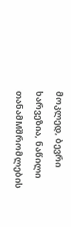მოკლედ, ბევრი ხარვეზია, ნაწილი თანამMშრომლების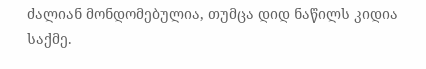ძალიან მონდომებულია, თუმცა დიდ ნაწილს კიდია საქმე.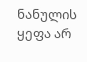ნანულის ყეფა არ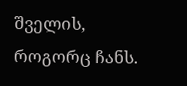შველის, როგორც ჩანს.